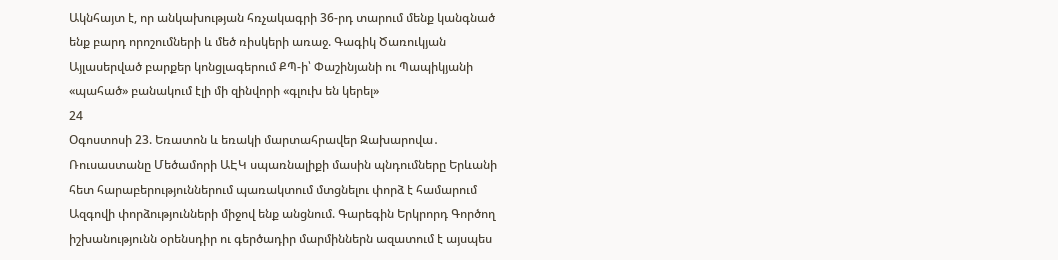Ակնհայտ է, որ անկախության հռչակագրի 36-րդ տարում մենք կանգնած ենք բարդ որոշումների և մեծ ռիսկերի առաջ. Գագիկ Ծառուկյան Այլասերված բարքեր կոնցլագերում ՔՊ-ի՝ Փաշինյանի ու Պապիկյանի «պահած» բանակում էլի մի զինվորի «գլուխ են կերել»
24
Օգոստոսի 23. Եռատոն և եռակի մարտահրավեր Զախարովա․ Ռուսաստանը Մեծամորի ԱԷԿ սպառնալիքի մասին պնդումները Երևանի հետ հարաբերություններում պառակտում մտցնելու փորձ է համարում Ազգովի փորձությունների միջով ենք անցնում. Գարեգին Երկրորդ Գործող իշխանությունն օրենսդիր ու գերծադիր մարմիններն ազատում է այսպես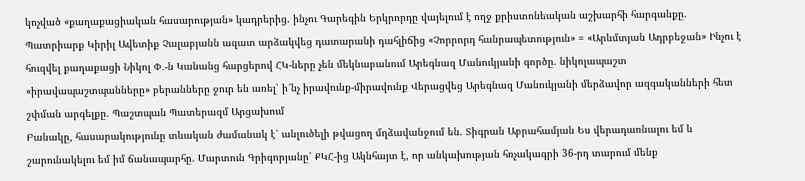կոչված «քաղաքացիական հասարության» կադրերից. ինչու Գարեգին Երկրորդը վայելում է ողջ քրիստոնեական աշխարհի հարգանքը. Պատրիարք Կիրիլ Ավետիք Չալաբյանն ազատ արձակվեց դատարանի դահլիճից «Չորրորդ հանրապետություն» = «Արևմտյան Ադրբեջան» Ինչու է հուզվել քաղաքացի Նիկոլ Փ․-ն Կանանց հարցերով ՀԿ-ները չեն մեկնաբանում Արեգնազ Մանուկյանի գործը. նիկոլապաշտ «իրավապաշտպանները» բերանները ջուր են առել՝ ի՜նչ իրավունք-միրավունք Վերացվեց Արեգնազ Մանուկյանի մերձավոր ազգականների հետ շփման արգելքը. Պաշտպան Պատերազմ Արցախում
Բանակը, հասարակությունը տևական ժամանակ է՝ անլուծելի թվացող մղձավանջում են. Տիգրան Աբրահամյան Ես վերադառնալու եմ և շարունակելու եմ իմ ճանապարհը. Մարտուն Գրիգորյանը՝ ՔԿՀ-ից Ակնհայտ է, որ անկախության հռչակագրի 36-րդ տարում մենք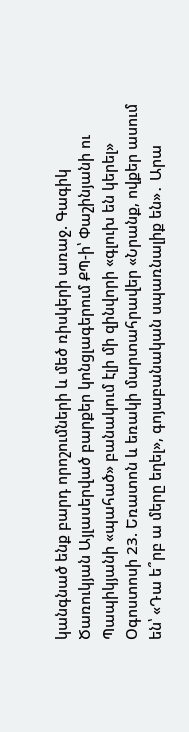կանգնած ենք բարդ որոշումների և մեծ ռիսկերի առաջ. Գագիկ Ծառուկյան Այլասերված բարքեր կոնցլագերում ՔՊ-ի՝ Փաշինյանի ու Պապիկյանի «պահած» բանակում էլի մի զինվորի «գլուխ են կերել» Օգոստոսի 23. Եռատոն և եռակի մարտահրավեր «Նրանք, ովքեր ասում են՝ «Դա ե՞րբ ա մերը եղել», գոյաբանական սպառնալիք են»․ Արա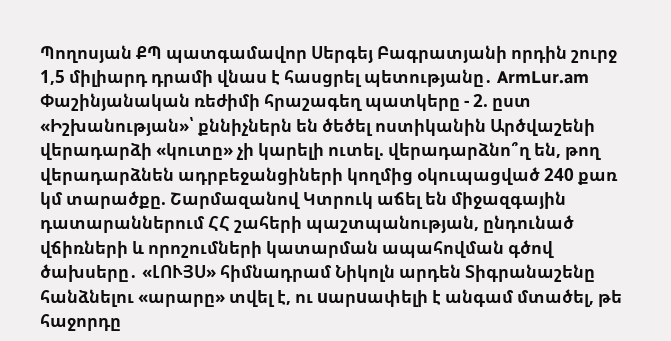Պողոսյան ՔՊ պատգամավոր Սերգեյ Բագրատյանի որդին շուրջ 1,5 միլիարդ դրամի վնաս է հասցրել պետությանը․ ArmLur.am Փաշինյանական ռեժիմի հրաշագեղ պատկերը - 2. ըստ «Իշխանության»՝ քննիչներն են ծեծել ոստիկանին Արծվաշենի վերադարձի «կուտը» չի կարելի ուտել. վերադարձնո՞ղ են, թող վերադարձնեն ադրբեջանցիների կողմից օկուպացված 240 քառ կմ տարածքը. Շարմազանով Կտրուկ աճել են միջազգային դատարաններում ՀՀ շահերի պաշտպանության, ընդունած վճիռների և որոշումների կատարման ապահովման գծով ծախսերը․ «ԼՈՒՅՍ» հիմնադրամ Նիկոլն արդեն Տիգրանաշենը հանձնելու «արարը» տվել է, ու uարuափելի է անգամ մտածել, թե հաջորդը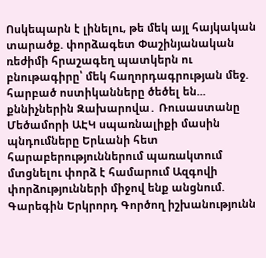Ոսկեպարն է լինելու, թե մեկ այլ հայկական տարածք. փորձագետ Փաշինյանական ռեժիմի հրաշագեղ պատկերն ու բնութագիրը՝ մեկ հաղորդագրության մեջ. հարբած ոստիկանները ծեծել են... քննիչներին Զախարովա․ Ռուսաստանը Մեծամորի ԱԷԿ սպառնալիքի մասին պնդումները Երևանի հետ հարաբերություններում պառակտում մտցնելու փորձ է համարում Ազգովի փորձությունների միջով ենք անցնում. Գարեգին Երկրորդ Գործող իշխանությունն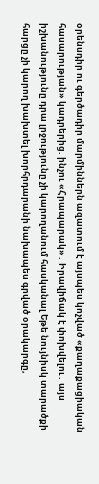օրենսդիր ու գերծադիր մարմիններն ազատում է այսպես կոչված «քաղաքացիական հասարության» կադրերից. ինչու «Հրապարակ»․ Իրավիճակ է փոխվելու․ այս իշխանությունը դրա լրջությունը չի կարողանում հասկանալ Եթե նույնիսկ տարածքի հարցը չի կարող խախտել խորհրդարանի նախապես գրված օրակարգը,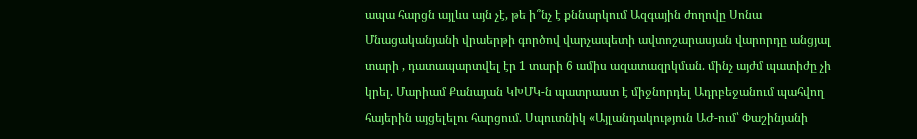ապա հարցն այլևս այն չէ, թե ի՞նչ է քննարկում Ազգային ժողովը Սոնա Մնացականյանի վրաերթի գործով վարչապետի ավտոշարասյան վարորդը անցյալ տարի , դատապարտվել էր 1 տարի 6 ամիս ազատազրկման. մինչ այժմ պատիժը չի կրել. Մարիամ Քանայան ԿԽՄԿ-ն պատրաստ է միջնորդել Ադրբեջանում պահվող հայերին այցելելու հարցում. Սպուտնիկ «Այլանդակություն ԱԺ-ում՝ Փաշինյանի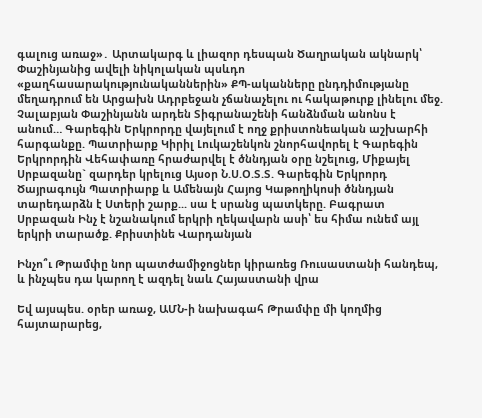գալուց առաջ»․ Արտակարգ և լիազոր դեսպան Ծաղրական ակնարկ՝ Փաշինյանից ավելի նիկոլական պսևդո «քաղհասարակությունականներին» ՔՊ-ականները ընդդիմությանը մեղադրում են Արցախն Ադրբեջան չճանաչելու ու հակաթուրք լինելու մեջ. Չալաբյան Փաշինյանն արդեն Տիգրանաշենի հանձնման անոնս է անում… Գարեգին Երկրորդը վայելում է ողջ քրիստոնեական աշխարհի հարգանքը. Պատրիարք Կիրիլ Լուկաշենկոն շնորհավորել է Գարեգին Երկրորդին Վեհափառը հրաժարվել է ծննդյան օրը նշելուց, Միքայել Սրբազանը` զարդեր կրելուց Այսօր Ն.Ս.Օ.Տ.Տ. Գարեգին Երկրորդ Ծայրագույն Պատրիարք և Ամենայն Հայոց Կաթողիկոսի ծննդյան տարեդարձն է Ստերի շարք... սա է սրանց պատկերը. Բագրատ Սրբազան Ինչ է նշանակում երկրի ղեկավարն ասի՝ ես հիմա ունեմ այլ երկրի տարածք. Քրիստինե Վարդանյան

Ինչո՞ւ Թրամփը նոր պատժամիջոցներ կիրառեց Ռուսաստանի հանդեպ, և ինչպես դա կարող է ազդել նաև Հայաստանի վրա

Եվ այսպես. օրեր առաջ, ԱՄՆ-ի նախագահ Թրամփը մի կողմից հայտարարեց,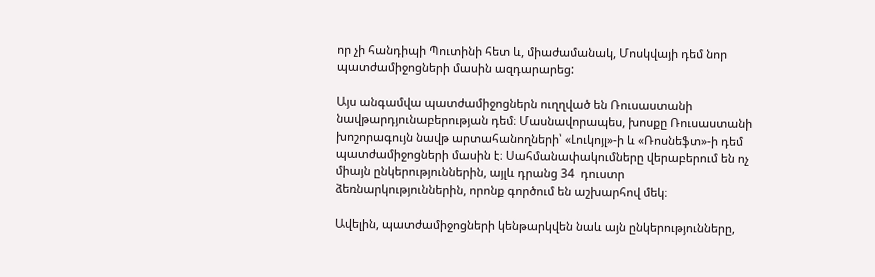որ չի հանդիպի Պուտինի հետ և, միաժամանակ, Մոսկվայի դեմ նոր պատժամիջոցների մասին ազդարարեց:

Այս անգամվա պատժամիջոցներն ուղղված են Ռուսաստանի նավթարդյունաբերության դեմ։ Մասնավորապես, խոսքը Ռուսաստանի խոշորագույն նավթ արտահանողների՝ «Լուկոյլ»-ի և «Ռոսնեֆտ»-ի դեմ պատժամիջոցների մասին է։ Սահմանափակումները վերաբերում են ոչ միայն ընկերություններին, այլև դրանց 34  դուստր ձեռնարկություններին, որոնք գործում են աշխարհով մեկ։

Ավելին, պատժամիջոցների կենթարկվեն նաև այն ընկերությունները,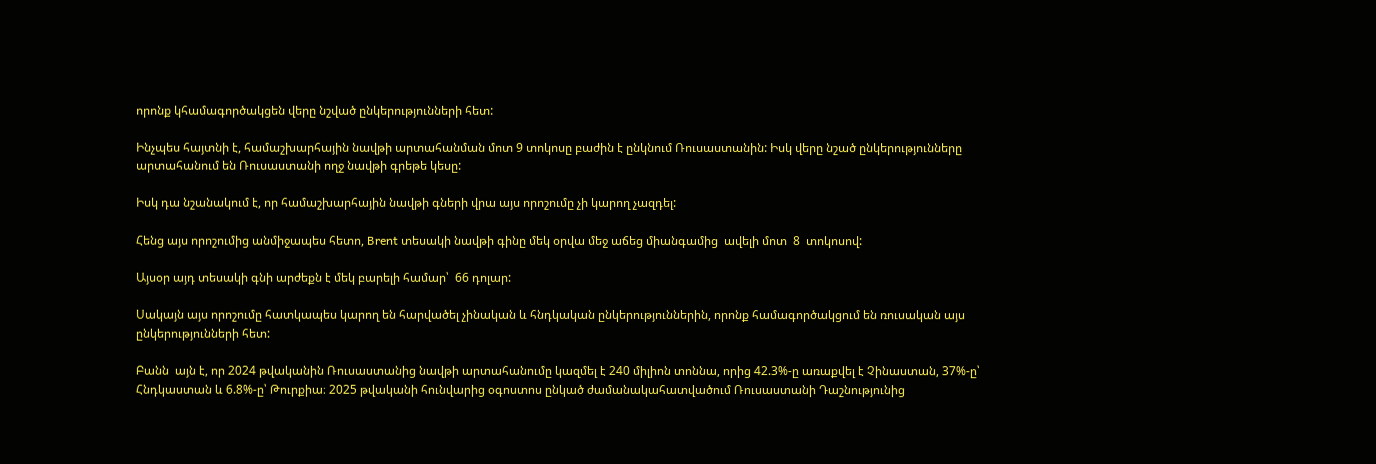որոնք կհամագործակցեն վերը նշված ընկերությունների հետ:

Ինչպես հայտնի է, համաշխարհային նավթի արտահանման մոտ 9 տոկոսը բաժին է ընկնում Ռուսաստանին: Իսկ վերը նշած ընկերությունները արտահանում են Ռուսաստանի ողջ նավթի գրեթե կեսը:

Իսկ դա նշանակում է, որ համաշխարհային նավթի գների վրա այս որոշումը չի կարող չազդել:

Հենց այս որոշումից անմիջապես հետո, Brent տեսակի նավթի գինը մեկ օրվա մեջ աճեց միանգամից  ավելի մոտ  8  տոկոսով:

Այսօր այդ տեսակի գնի արժեքն է մեկ բարելի համար՝  66 դոլար:

Սակայն այս որոշումը հատկապես կարող են հարվածել չինական և հնդկական ընկերություններին, որոնք համագործակցում են ռուսական այս ընկերությունների հետ:

Բանն  այն է, որ 2024 թվականին Ռուսաստանից նավթի արտահանումը կազմել է 240 միլիոն տոննա, որից 42.3%-ը առաքվել է Չինաստան, 37%-ը՝ Հնդկաստան և 6.8%-ը՝ Թուրքիա։ 2025 թվականի հունվարից օգոստոս ընկած ժամանակահատվածում Ռուսաստանի Դաշնությունից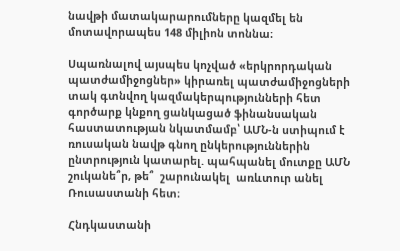նավթի մատակարարումները կազմել են մոտավորապես 148 միլիոն տոննա։

Սպառնալով այսպես կոչված «երկրորդական պատժամիջոցներ» կիրառել պատժամիջոցների տակ գտնվող կազմակերպությունների հետ գործարք կնքող ցանկացած ֆինանսական հաստատության նկատմամբ՝ ԱՄՆ-ն ստիպում է ռուսական նավթ գնող ընկերություններին ընտրություն կատարել. պահպանել մուտքը ԱՄՆ շուկանե՞ր, թե՞  շարունակել  առևտուր անել Ռուսաստանի հետ։

Հնդկաստանի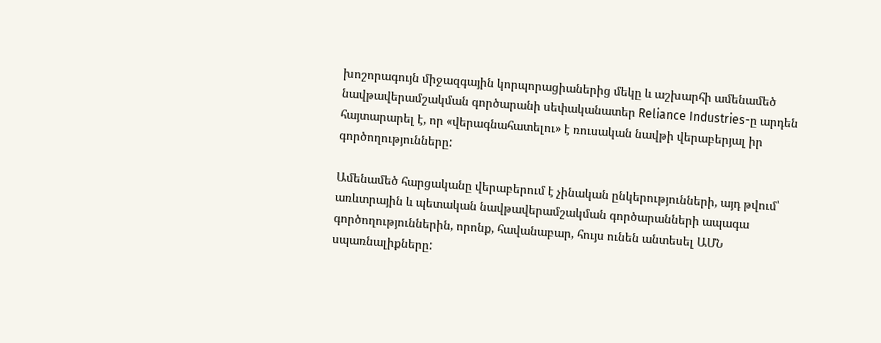խոշորագույն միջազգային կորպորացիաներից մեկը և աշխարհի ամենամեծ նավթավերամշակման գործարանի սեփականատեր Reliance Industries-ը արդեն հայտարարել է, որ «վերագնահատելու» է ռուսական նավթի վերաբերյալ իր գործողությունները:

Ամենամեծ հարցականը վերաբերում է չինական ընկերությունների, այդ թվում՝ առևտրային և պետական նավթավերամշակման գործարանների ապագա գործողություններին, որոնք, հավանաբար, հույս ունեն անտեսել ԱՄՆ սպառնալիքները: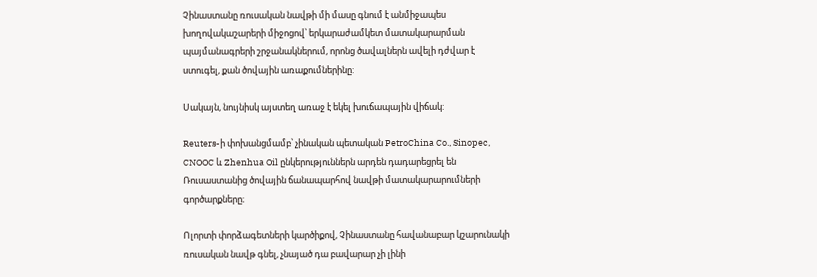Չինաստանը ռուսական նավթի մի մասը գնում է անմիջապես խողովակաշարերի միջոցով՝ երկարաժամկետ մատակարարման պայմանագրերի շրջանակներում, որոնց ծավալներն ավելի դժվար է ստուգել, քան ծովային առաքումներինը:

Սակայն, նույնիսկ այստեղ առաջ է եկել խուճապային վիճակ:

Reuters-ի փոխանցմամբ՝ չինական պետական PetroChina Co., Sinopec, CNOOC և Zhenhua Oil ընկերություններն արդեն դադարեցրել են Ռուսաստանից ծովային ճանապարհով նավթի մատակարարումների գործարքները։

Ոլորտի փորձագետների կարծիքով, Չինաստանը հավանաբար կշարունակի ռուսական նավթ գնել, չնայած դա բավարար չի լինի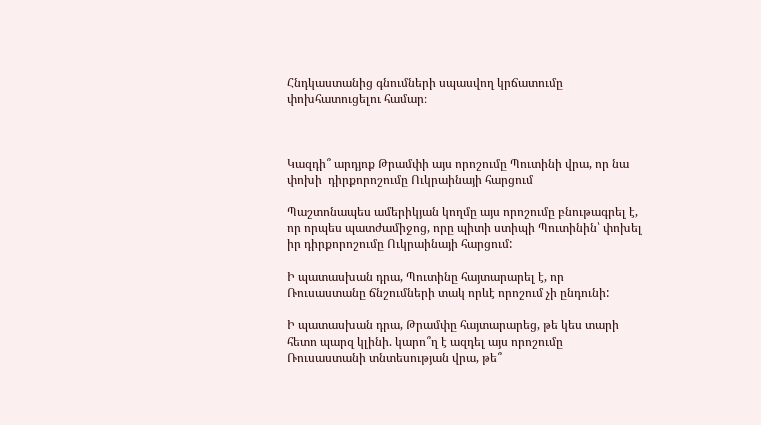Հնդկաստանից գնումների սպասվող կրճատումը փոխհատուցելու համար։



Կազդի՞ արդյոք Թրամփի այս որոշումը Պուտինի վրա, որ նա փոխի  դիրքորոշումը Ուկրաինայի հարցում

Պաշտոնապես ամերիկյան կողմը այս որոշումը բնութագրել է, որ որպես պատժամիջոց, որը պիտի ստիպի Պուտինին՝ փոխել իր դիրքորոշումը Ուկրաինայի հարցում:

Ի պատասխան դրա, Պուտինը հայտարարել է, որ Ռուսաստանը ճնշումների տակ որևէ որոշում չի ընդունի:

Ի պատասխան դրա, Թրամփը հայտարարեց, թե կես տարի հետո պարզ կլինի. կարո՞ղ է ազդել այս որոշումը Ռուսաստանի տնտեսության վրա, թե՞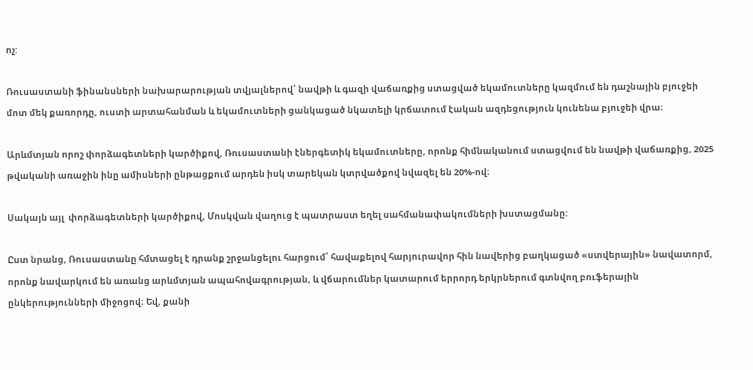ոչ:

Ռուսաստանի ֆինանսների նախարարության տվյալներով՝ նավթի և գազի վաճառքից ստացված եկամուտները կազմում են դաշնային բյուջեի մոտ մեկ քառորդը, ուստի արտահանման և եկամուտների ցանկացած նկատելի կրճատում էական ազդեցություն կունենա բյուջեի վրա։

Արևմտյան որոշ փորձագետների կարծիքով, Ռուսաստանի էներգետիկ եկամուտները, որոնք հիմնականում ստացվում են նավթի վաճառքից, 2025 թվականի առաջին ինը ամիսների ընթացքում արդեն իսկ տարեկան կտրվածքով նվազել են 20%-ով։

Սակայն այլ  փորձագետների կարծիքով, Մոսկվան վաղուց է պատրաստ եղել սահմանափակումների խստացմանը:

Ըստ նրանց, Ռուսաստանը հմտացել է դրանք շրջանցելու հարցում՝ հավաքելով հարյուրավոր հին նավերից բաղկացած «ստվերային» նավատորմ, որոնք նավարկում են առանց արևմտյան ապահովագրության, և վճարումներ կատարում երրորդ երկրներում գտնվող բուֆերային ընկերությունների միջոցով։ Եվ, քանի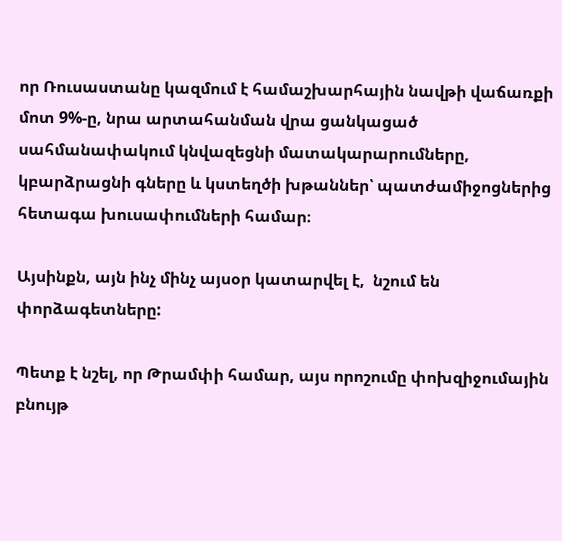որ Ռուսաստանը կազմում է համաշխարհային նավթի վաճառքի մոտ 9%-ը, նրա արտահանման վրա ցանկացած սահմանափակում կնվազեցնի մատակարարումները, կբարձրացնի գները և կստեղծի խթաններ՝ պատժամիջոցներից հետագա խուսափումների համար։

Այսինքն, այն ինչ մինչ այսօր կատարվել է,  նշում են փորձագետները:

Պետք է նշել, որ Թրամփի համար, այս որոշումը փոխզիջումային բնույթ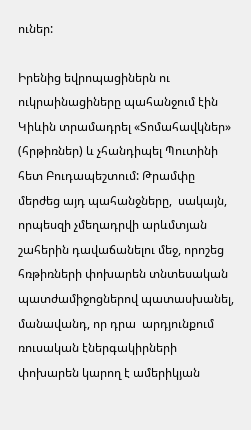ուներ:

Իրենից եվրոպացիներն ու ուկրաինացիները պահանջում էին Կիևին տրամադրել «Տոմահավկներ» (հրթիռներ) և չհանդիպել Պուտինի հետ Բուդապեշտում: Թրամփը մերժեց այդ պահանջները,  սակայն, որպեսզի չմեղադրվի արևմտյան շահերին դավաճանելու մեջ, որոշեց հռթիռների փոխարեն տնտեսական պատժամիջոցներով պատասխանել, մանավանդ, որ դրա  արդյունքում ռուսական էներգակիրների փոխարեն կարող է ամերիկյան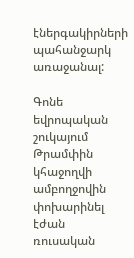էներգակիրների պահանջարկ առաջանալ:

Գոնե եվրոպական շուկայում Թրամփին կհաջողվի ամբողջովին փոխարինել էժան ռուսական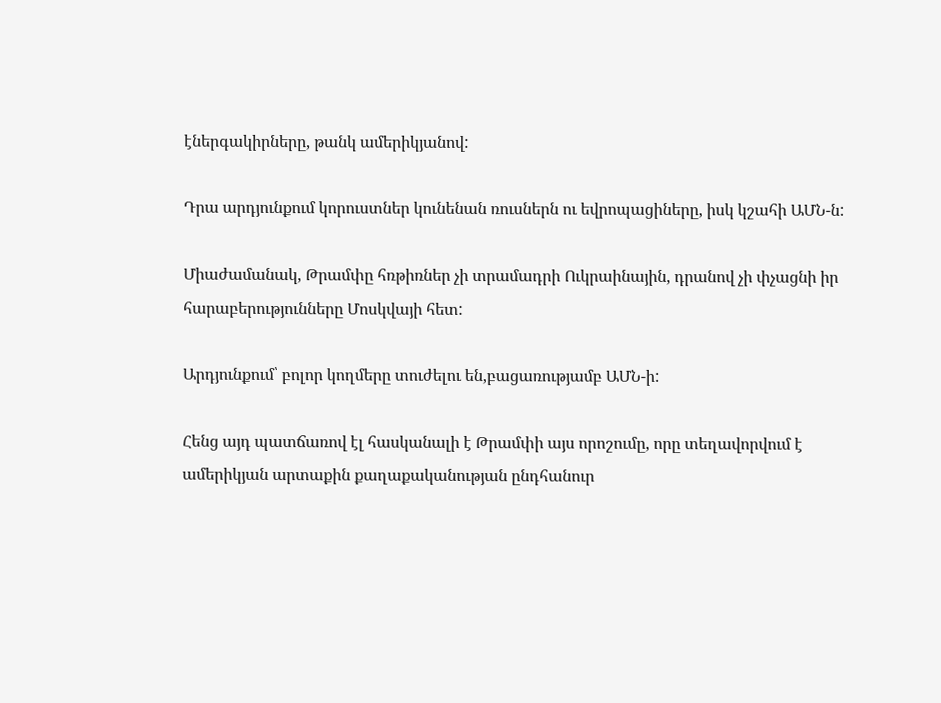էներգակիրները, թանկ ամերիկյանով:

Դրա արդյունքում կորուստներ կունենան ռուսներն ու եվրոպացիները, իսկ կշահի ԱՄՆ-ն:

Միաժամանակ, Թրամփը հռթիռներ չի տրամադրի Ուկրաինային, դրանով չի փչացնի իր հարաբերությունները Մոսկվայի հետ:

Արդյունքում՝ բոլոր կողմերը տուժելու են,բացառությամբ ԱՄՆ-ի:

Հենց այդ պատճառով էլ հասկանալի է Թրամփի այս որոշումը, որը տեղավորվում է ամերիկյան արտաքին քաղաքականության ընդհանուր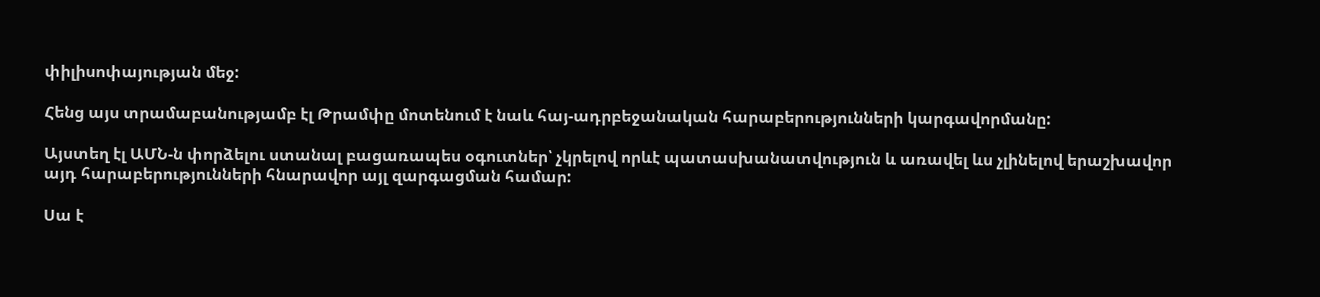փիլիսոփայության մեջ:

Հենց այս տրամաբանությամբ էլ Թրամփը մոտենում է նաև հայ-ադրբեջանական հարաբերությունների կարգավորմանը:

Այստեղ էլ ԱՄՆ-ն փորձելու ստանալ բացառապես օգուտներ՝ չկրելով որևէ պատասխանատվություն և առավել ևս չլինելով երաշխավոր այդ հարաբերությունների հնարավոր այլ զարգացման համար:

Սա է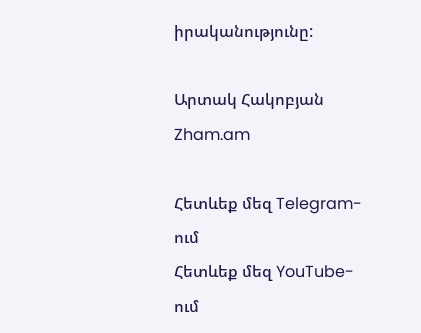իրականությունը:

Արտակ Հակոբյան
Zham.am

Հետևեք մեզ Telegram-ում
Հետևեք մեզ YouTube-ում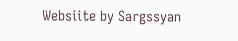Websiite by Sargssyan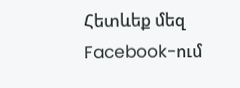Հետևեք մեզ Facebook-ում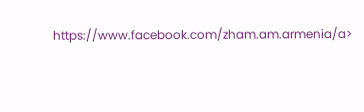https://www.facebook.com/zham.am.armenia/a>